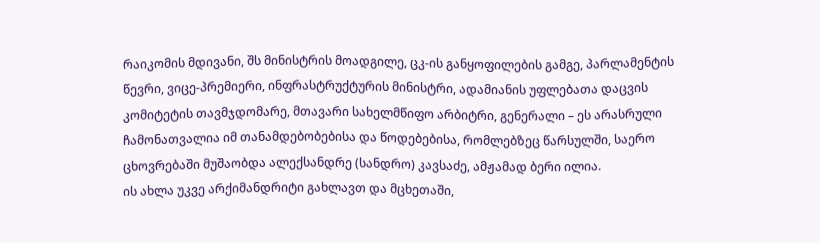რაიკომის მდივანი, შს მინისტრის მოადგილე, ცკ-ის განყოფილების გამგე, პარლამენტის წევრი, ვიცე-პრემიერი, ინფრასტრუქტურის მინისტრი, ადამიანის უფლებათა დაცვის კომიტეტის თავმჯდომარე, მთავარი სახელმწიფო არბიტრი, გენერალი – ეს არასრული ჩამონათვალია იმ თანამდებობებისა და წოდებებისა, რომლებზეც წარსულში, საერო ცხოვრებაში მუშაობდა ალექსანდრე (სანდრო) კავსაძე, ამჟამად ბერი ილია.
ის ახლა უკვე არქიმანდრიტი გახლავთ და მცხეთაში,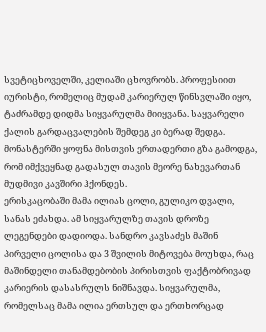სვეტიცხოველში, კელიაში ცხოვრობს. პროფესიით იურისტი, რომელიც მუდამ კარიერულ წინსვლაში იყო, ტაძრამდე დიდმა სიყვარულმა მიიყვანა. საყვარელი ქალის გარდაცვალების შემდეგ კი ბერად შედგა. მონასტერში ყოფნა მისთვის ერთადერთი გზა გამოდგა, რომ იმქვეყნად გადასულ თავის მეორე ნახევართან მუდმივი კავშირი ჰქონდეს.
ერისკაცობაში მამა ილიას ცოლი, გულიკო დვალი, სანას ეძახდა. ამ სიყვარულზე თავის დროზე ლეგენდები დადიოდა. სანდრო კავსაძეს მაშინ პირველი ცოლისა და 3 შვილის მიტოვება მოუხდა, რაც მაშინდელი თანამდებობის პირისთვის ფაქტობრივად კარიერის დასასრულს ნიშნავდა. სიყვარულმა, რომელსაც მამა ილია ერთსულ და ერთხორცად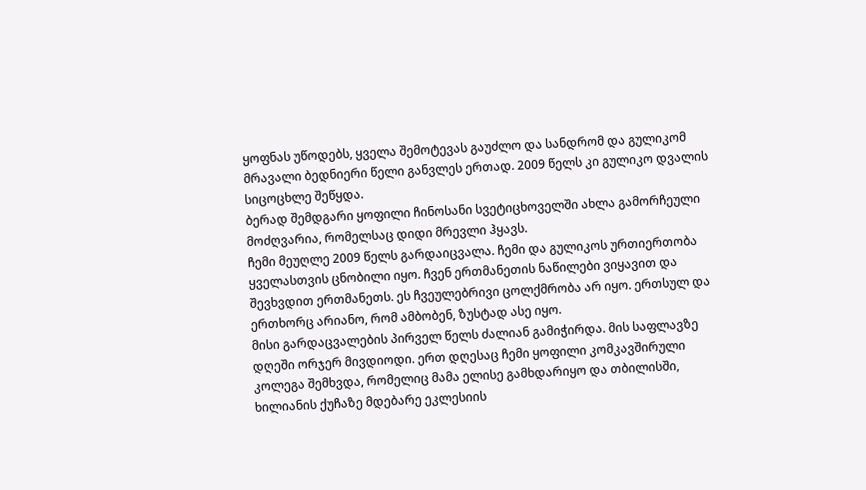ყოფნას უწოდებს, ყველა შემოტევას გაუძლო და სანდრომ და გულიკომ მრავალი ბედნიერი წელი განვლეს ერთად. 2009 წელს კი გულიკო დვალის სიცოცხლე შეწყდა.
ბერად შემდგარი ყოფილი ჩინოსანი სვეტიცხოველში ახლა გამორჩეული მოძღვარია, რომელსაც დიდი მრევლი ჰყავს.
ჩემი მეუღლე 2009 წელს გარდაიცვალა. ჩემი და გულიკოს ურთიერთობა ყველასთვის ცნობილი იყო. ჩვენ ერთმანეთის ნაწილები ვიყავით და შევხვდით ერთმანეთს. ეს ჩვეულებრივი ცოლქმრობა არ იყო. ერთსულ და ერთხორც არიანო, რომ ამბობენ, ზუსტად ასე იყო.
მისი გარდაცვალების პირველ წელს ძალიან გამიჭირდა. მის საფლავზე დღეში ორჯერ მივდიოდი. ერთ დღესაც ჩემი ყოფილი კომკავშირული კოლეგა შემხვდა, რომელიც მამა ელისე გამხდარიყო და თბილისში, ხილიანის ქუჩაზე მდებარე ეკლესიის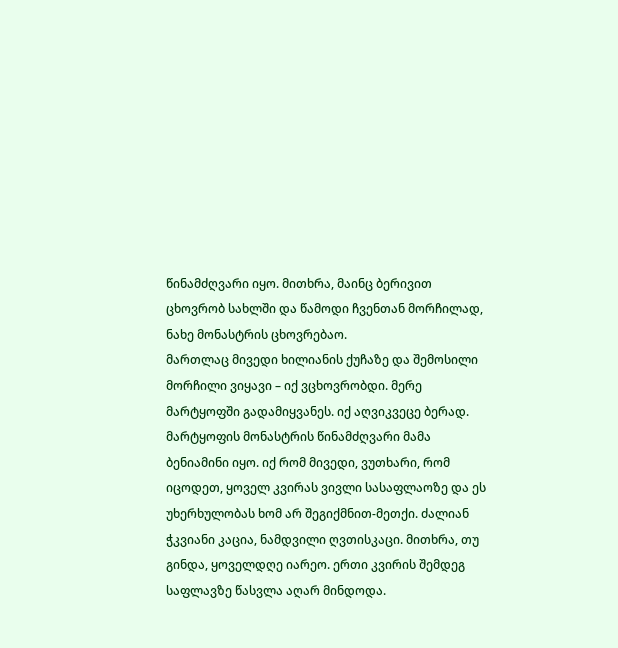წინამძღვარი იყო. მითხრა, მაინც ბერივით ცხოვრობ სახლში და წამოდი ჩვენთან მორჩილად, ნახე მონასტრის ცხოვრებაო.
მართლაც მივედი ხილიანის ქუჩაზე და შემოსილი მორჩილი ვიყავი – იქ ვცხოვრობდი. მერე მარტყოფში გადამიყვანეს. იქ აღვიკვეცე ბერად. მარტყოფის მონასტრის წინამძღვარი მამა ბენიამინი იყო. იქ რომ მივედი, ვუთხარი, რომ იცოდეთ, ყოველ კვირას ვივლი სასაფლაოზე და ეს უხერხულობას ხომ არ შეგიქმნით-მეთქი. ძალიან ჭკვიანი კაცია, ნამდვილი ღვთისკაცი. მითხრა, თუ გინდა, ყოველდღე იარეო. ერთი კვირის შემდეგ საფლავზე წასვლა აღარ მინდოდა.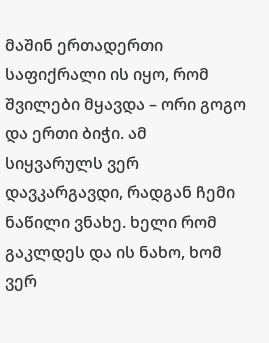მაშინ ერთადერთი საფიქრალი ის იყო, რომ შვილები მყავდა – ორი გოგო და ერთი ბიჭი. ამ სიყვარულს ვერ დავკარგავდი, რადგან ჩემი ნაწილი ვნახე. ხელი რომ გაკლდეს და ის ნახო, ხომ ვერ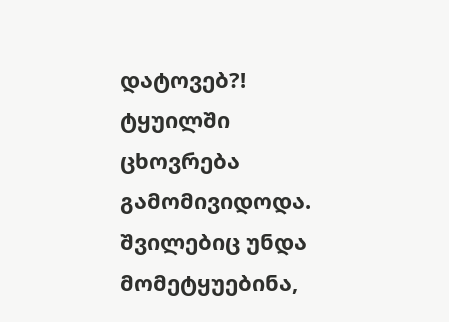დატოვებ?! ტყუილში ცხოვრება გამომივიდოდა. შვილებიც უნდა მომეტყუებინა,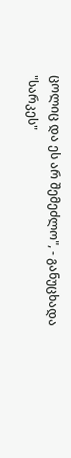ცოლიც და ეს არ შემეძლო", - განუცხადა "სარკეს"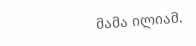მამა ილიამ.